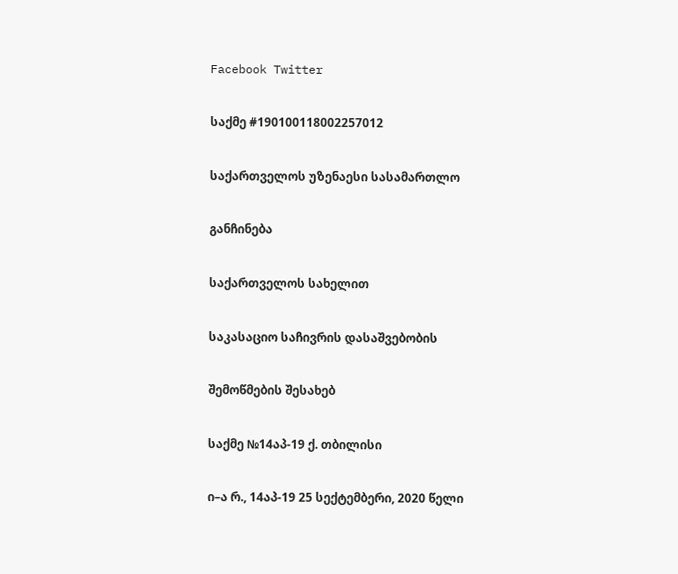Facebook Twitter

საქმე #190100118002257012

საქართველოს უზენაესი სასამართლო

განჩინება

საქართველოს სახელით

საკასაციო საჩივრის დასაშვებობის

შემოწმების შესახებ

საქმე №14აპ-19 ქ. თბილისი

ი–ა რ., 14აპ-19 25 სექტემბერი, 2020 წელი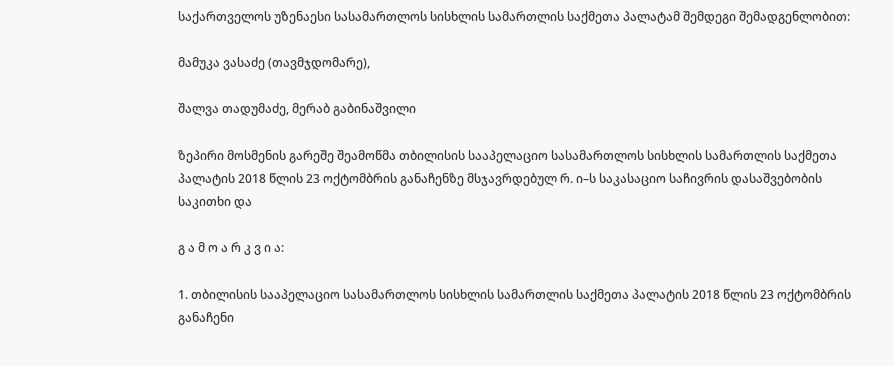საქართველოს უზენაესი სასამართლოს სისხლის სამართლის საქმეთა პალატამ შემდეგი შემადგენლობით:

მამუკა ვასაძე (თავმჯდომარე),

შალვა თადუმაძე, მერაბ გაბინაშვილი

ზეპირი მოსმენის გარეშე შეამოწმა თბილისის სააპელაციო სასამართლოს სისხლის სამართლის საქმეთა პალატის 2018 წლის 23 ოქტომბრის განაჩენზე მსჯავრდებულ რ. ი–ს საკასაციო საჩივრის დასაშვებობის საკითხი და

გ ა მ ო ა რ კ ვ ი ა:

1. თბილისის სააპელაციო სასამართლოს სისხლის სამართლის საქმეთა პალატის 2018 წლის 23 ოქტომბრის განაჩენი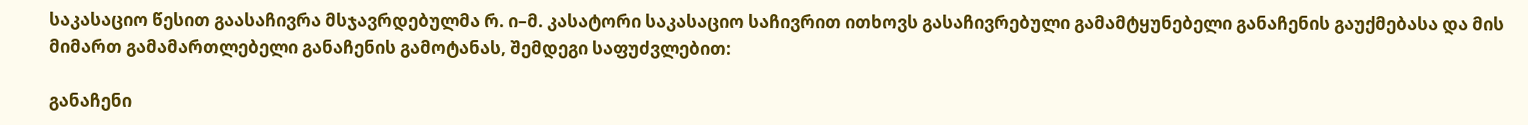საკასაციო წესით გაასაჩივრა მსჯავრდებულმა რ. ი–მ. კასატორი საკასაციო საჩივრით ითხოვს გასაჩივრებული გამამტყუნებელი განაჩენის გაუქმებასა და მის მიმართ გამამართლებელი განაჩენის გამოტანას, შემდეგი საფუძვლებით:

განაჩენი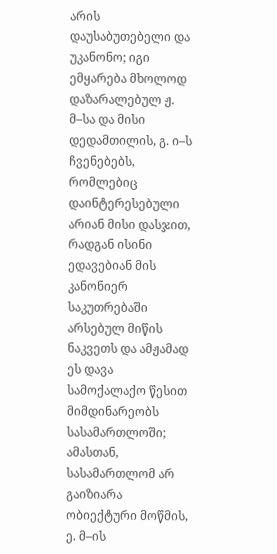არის დაუსაბუთებელი და უკანონო; იგი ემყარება მხოლოდ დაზარალებულ ჟ. მ–სა და მისი დედამთილის, გ. ი–ს ჩვენებებს, რომლებიც დაინტერესებული არიან მისი დასჯით, რადგან ისინი ედავებიან მის კანონიერ საკუთრებაში არსებულ მიწის ნაკვეთს და ამჟამად ეს დავა სამოქალაქო წესით მიმდინარეობს სასამართლოში; ამასთან, სასამართლომ არ გაიზიარა ობიექტური მოწმის, ე. მ–ის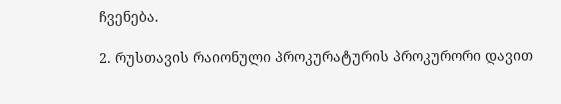ჩვენება.

2. რუსთავის რაიონული პროკურატურის პროკურორი დავით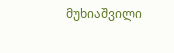მუხიაშვილი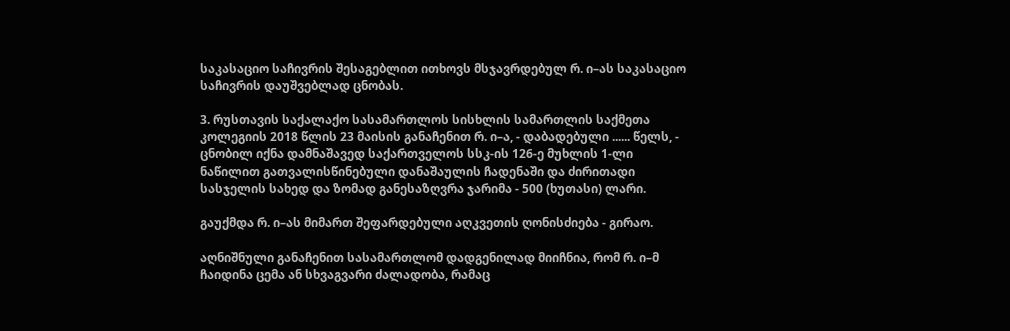საკასაციო საჩივრის შესაგებლით ითხოვს მსჯავრდებულ რ. ი–ას საკასაციო საჩივრის დაუშვებლად ცნობას.

3. რუსთავის საქალაქო სასამართლოს სისხლის სამართლის საქმეთა კოლეგიის 2018 წლის 23 მაისის განაჩენით რ. ი–ა, - დაბადებული ...... წელს, - ცნობილ იქნა დამნაშავედ საქართველოს სსკ-ის 126-ე მუხლის 1-ლი ნაწილით გათვალისწინებული დანაშაულის ჩადენაში და ძირითადი სასჯელის სახედ და ზომად განესაზღვრა ჯარიმა - 500 (ხუთასი) ლარი.

გაუქმდა რ. ი–ას მიმართ შეფარდებული აღკვეთის ღონისძიება - გირაო.

აღნიშნული განაჩენით სასამართლომ დადგენილად მიიჩნია, რომ რ. ი–მ ჩაიდინა ცემა ან სხვაგვარი ძალადობა, რამაც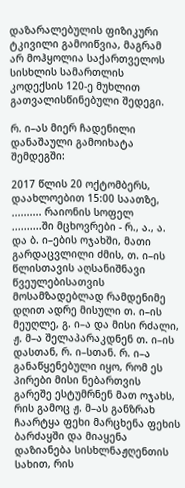დაზარალებულის ფიზიკური ტკივილი გამოიწვია, მაგრამ არ მოჰყოლია საქართველოს სისხლის სამართლის კოდექსის 120-ე მუხლით გათვალისწინებული შედეგი.

რ. ი–ას მიერ ჩადენილი დანაშაული გამოიხატა შემდეგში:

2017 წლის 20 ოქტომბერს, დაახლოებით 15:00 საათზე, .......... რაიონის სოფელ ..........ში მცხოვრები - რ., ა., ა. და ბ. ი–ების ოჯახში, მათი გარდაცვლილი ძმის, თ. ი–ის წლისთავის აღსანიშნავი წვეულებისათვის მოსამზადებლად რამდენიმე დღით ადრე მისული თ. ი–ის მეუღლე, გ. ი–ა და მისი რძალი, ჟ. მ–ა შელაპარაკდნენ თ. ი–ის დასთან, რ. ი–სთან. რ. ი–ა განაწყენებული იყო, რომ ეს პირები მისი ნებართვის გარეშე ესტუმრნენ მათ ოჯახს, რის გამოც ჟ. მ–ას განზრახ ჩაარტყა ფეხი მარცხენა ფეხის ბარძაყში და მიაყენა დაზიანება სისხლნაჟღენთის სახით, რის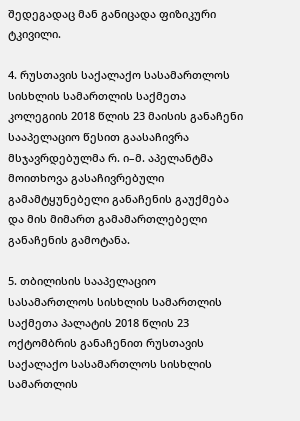შედეგადაც მან განიცადა ფიზიკური ტკივილი.

4. რუსთავის საქალაქო სასამართლოს სისხლის სამართლის საქმეთა კოლეგიის 2018 წლის 23 მაისის განაჩენი სააპელაციო წესით გაასაჩივრა მსჯავრდებულმა რ. ი–მ. აპელანტმა მოითხოვა გასაჩივრებული გამამტყუნებელი განაჩენის გაუქმება და მის მიმართ გამამართლებელი განაჩენის გამოტანა.

5. თბილისის სააპელაციო სასამართლოს სისხლის სამართლის საქმეთა პალატის 2018 წლის 23 ოქტომბრის განაჩენით რუსთავის საქალაქო სასამართლოს სისხლის სამართლის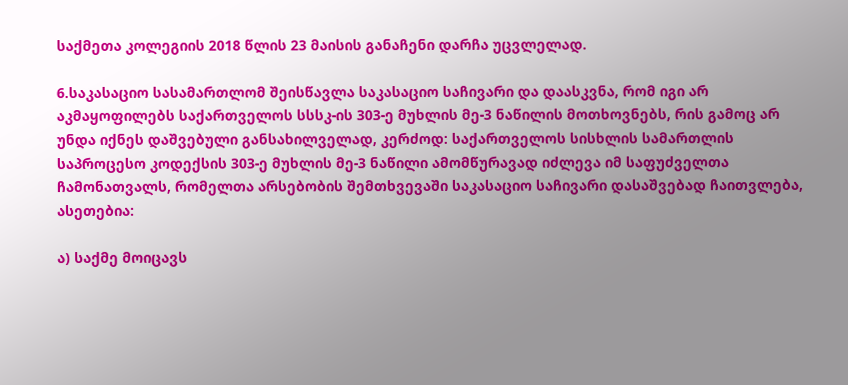საქმეთა კოლეგიის 2018 წლის 23 მაისის განაჩენი დარჩა უცვლელად.

6.საკასაციო სასამართლომ შეისწავლა საკასაციო საჩივარი და დაასკვნა, რომ იგი არ აკმაყოფილებს საქართველოს სსსკ-ის 303-ე მუხლის მე-3 ნაწილის მოთხოვნებს, რის გამოც არ უნდა იქნეს დაშვებული განსახილველად, კერძოდ: საქართველოს სისხლის სამართლის საპროცესო კოდექსის 303-ე მუხლის მე-3 ნაწილი ამომწურავად იძლევა იმ საფუძველთა ჩამონათვალს, რომელთა არსებობის შემთხვევაში საკასაციო საჩივარი დასაშვებად ჩაითვლება, ასეთებია:

ა) საქმე მოიცავს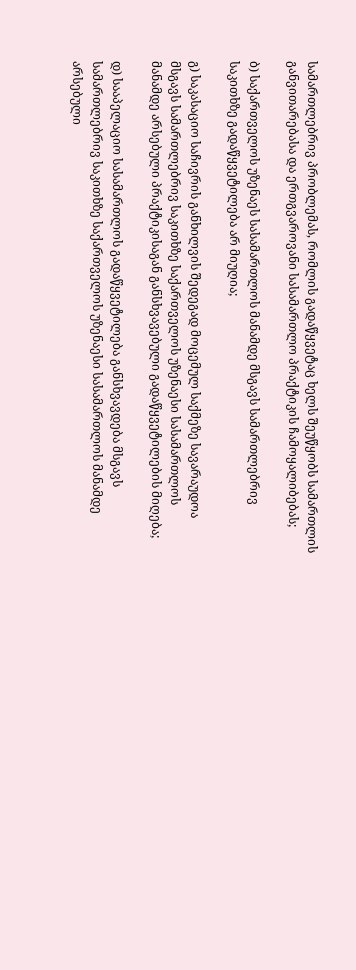სამართლებრივ პრობლემას, რომლის გადაწყვეტაც ხელს შეუწყობს სამართლის განვითარებასა და ერთგვაროვანი სასამართლო პრაქტიკის ჩამოყალიბებას;

ბ) საქართველოს უზენაეს სასამართლოს მანამდე მსგავს სამართლებრივ საკითხზე გადაწყვეტილება არ მიუღია;

გ) საკასაციო საჩივრის განხილვის შედეგად მოცემულ საქმეზე სავარაუდოა მსგავს სამართლებრივ საკითხზე საქართველოს უზენაესი სასამართლოს მანამდე არსებული პრაქტიკისაგან განსხვავებული გადაწყვეტილების მიღება;

დ) სააპელაციო სასამართლოს გადაწყვეტილება განსხვავდება მსგავს სამართლებრივ საკითხზე საქართველოს უზენაესი სასამართლოს მანამდე არსებული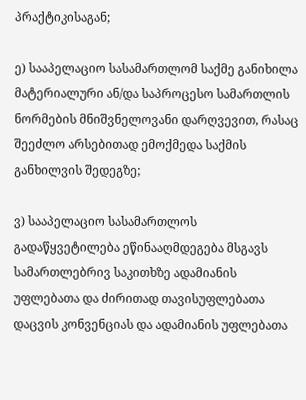პრაქტიკისაგან;

ე) სააპელაციო სასამართლომ საქმე განიხილა მატერიალური ან/და საპროცესო სამართლის ნორმების მნიშვნელოვანი დარღვევით, რასაც შეეძლო არსებითად ემოქმედა საქმის განხილვის შედეგზე;

ვ) სააპელაციო სასამართლოს გადაწყვეტილება ეწინააღმდეგება მსგავს სამართლებრივ საკითხზე ადამიანის უფლებათა და ძირითად თავისუფლებათა დაცვის კონვენციას და ადამიანის უფლებათა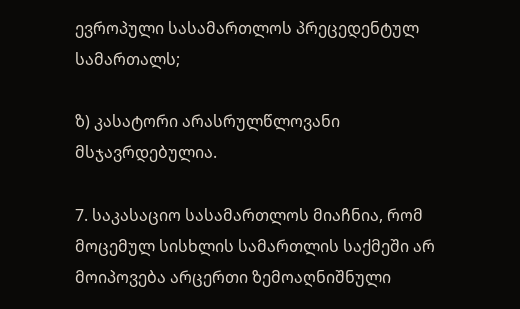ევროპული სასამართლოს პრეცედენტულ სამართალს;

ზ) კასატორი არასრულწლოვანი მსჯავრდებულია.

7. საკასაციო სასამართლოს მიაჩნია, რომ მოცემულ სისხლის სამართლის საქმეში არ მოიპოვება არცერთი ზემოაღნიშნული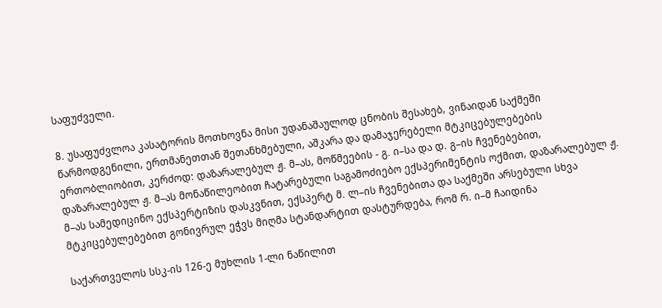საფუძველი.

8. უსაფუძვლოა კასატორის მოთხოვნა მისი უდანაშაულოდ ცნობის შესახებ, ვინაიდან საქმეში წარმოდგენილი, ერთმანეთთან შეთანხმებული, აშკარა და დამაჯერებელი მტკიცებულებების ერთობლიობით, კერძოდ: დაზარალებულ ჟ. მ–ას, მოწმეების - გ. ი–სა და დ. გ–ის ჩვენებებით, დაზარალებულ ჟ. მ–ას მონაწილეობით ჩატარებული საგამოძიებო ექსპერიმენტის ოქმით, დაზარალებულ ჟ. მ–ას სამედიცინო ექსპერტიზის დასკვნით, ექსპერტ მ. ლ–ის ჩვენებითა და საქმეში არსებული სხვა მტკიცებულებებით გონივრულ ეჭვს მიღმა სტანდარტით დასტურდება, რომ რ. ი–მ ჩაიდინა

საქართველოს სსკ-ის 126-ე მუხლის 1-ლი ნაწილით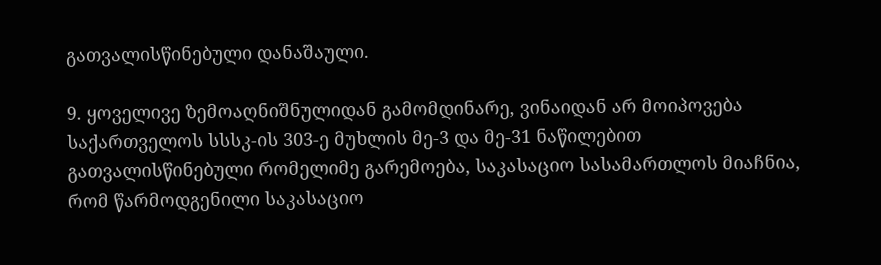გათვალისწინებული დანაშაული.

9. ყოველივე ზემოაღნიშნულიდან გამომდინარე, ვინაიდან არ მოიპოვება საქართველოს სსსკ-ის 303-ე მუხლის მე-3 და მე-31 ნაწილებით გათვალისწინებული რომელიმე გარემოება, საკასაციო სასამართლოს მიაჩნია, რომ წარმოდგენილი საკასაციო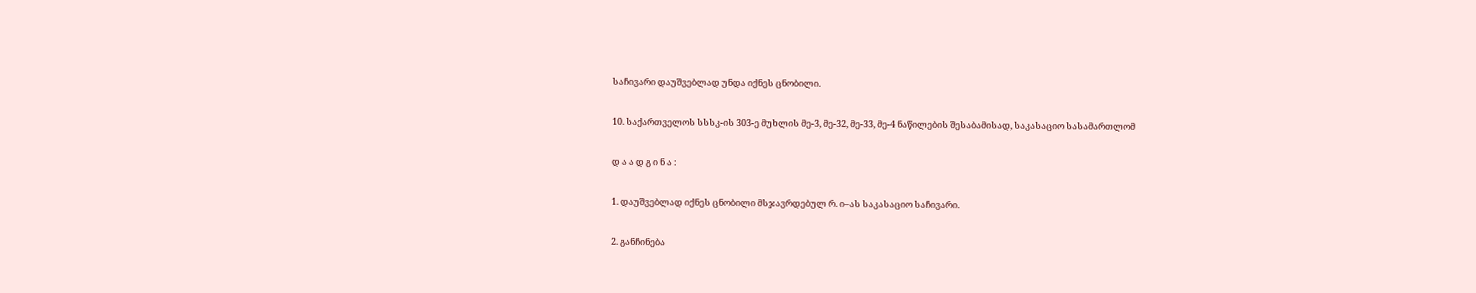საჩივარი დაუშვებლად უნდა იქნეს ცნობილი.

10. საქართველოს სსსკ-ის 303-ე მუხლის მე-3, მე-32, მე-33, მე-4 ნაწილების შესაბამისად, საკასაციო სასამართლომ

დ ა ა დ გ ი ნ ა :

1. დაუშვებლად იქნეს ცნობილი მსჯავრდებულ რ. ი–ას საკასაციო საჩივარი.

2. განჩინება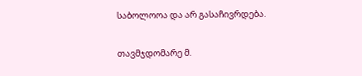საბოლოოა და არ გასაჩივრდება.

თავმჯდომარე მ.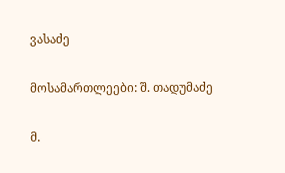ვასაძე

მოსამართლეები: შ. თადუმაძე

მ.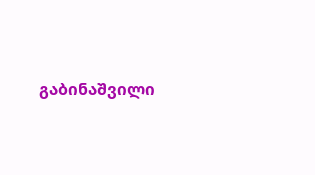გაბინაშვილი